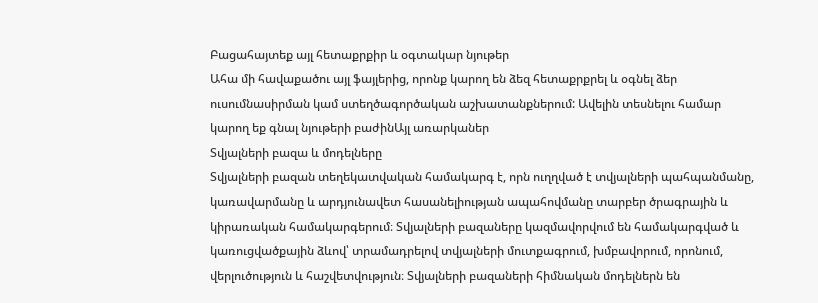Բացահայտեք այլ հետաքրքիր և օգտակար նյութեր
Ահա մի հավաքածու այլ ֆայլերից, որոնք կարող են ձեզ հետաքրքրել և օգնել ձեր ուսումնասիրման կամ ստեղծագործական աշխատանքներում: Ավելին տեսնելու համար կարող եք գնալ նյութերի բաժինԱյլ առարկաներ
Տվյալների բազա և մոդելները
Տվյալների բազան տեղեկատվական համակարգ է, որն ուղղված է տվյալների պահպանմանը, կառավարմանը և արդյունավետ հասանելիության ապահովմանը տարբեր ծրագրային և կիրառական համակարգերում։ Տվյալների բազաները կազմավորվում են համակարգված և կառուցվածքային ձևով՝ տրամադրելով տվյալների մուտքագրում, խմբավորում, որոնում, վերլուծություն և հաշվետվություն։ Տվյալների բազաների հիմնական մոդելներն են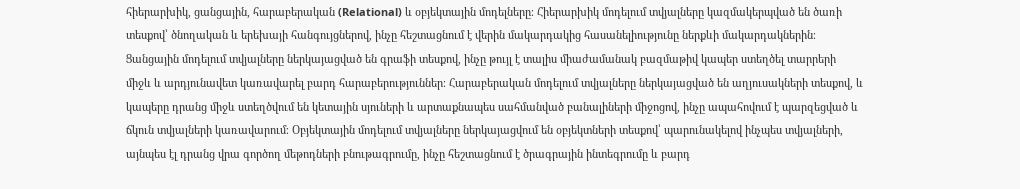հիերարխիկ, ցանցային, հարաբերական (Relational) և օբյեկտային մոդելները։ Հիերարխիկ մոդելում տվյալները կազմակերպված են ծառի տեսքով՝ ծնողական և երեխայի հանգույցներով, ինչը հեշտացնում է վերին մակարդակից հասանելիությունը ներքևի մակարդակներին։ Ցանցային մոդելում տվյալները ներկայացված են գրաֆի տեսքով, ինչը թույլ է տալիս միաժամանակ բազմաթիվ կապեր ստեղծել տարրերի միջև և արդյունավետ կառավարել բարդ հարաբերություններ։ Հարաբերական մոդելում տվյալները ներկայացված են աղյուսակների տեսքով, և կապերը դրանց միջև ստեղծվում են կետային սյուների և արտաքնապես սահմանված բանալիների միջոցով, ինչը ապահովում է պարզեցված և ճկուն տվյալների կառավարում։ Օբյեկտային մոդելում տվյալները ներկայացվում են օբյեկտների տեսքով՝ պարունակելով ինչպես տվյալների, այնպես էլ դրանց վրա գործող մեթոդների բնութագրումը, ինչը հեշտացնում է ծրագրային ինտեգրումը և բարդ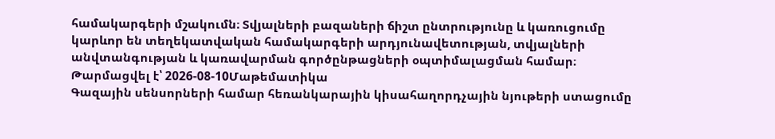համակարգերի մշակումն։ Տվյալների բազաների ճիշտ ընտրությունը և կառուցումը կարևոր են տեղեկատվական համակարգերի արդյունավետության, տվյալների անվտանգության և կառավարման գործընթացների օպտիմալացման համար։
Թարմացվել է՝ 2026-08-10Մաթեմատիկա
Գազային սենսորների համար հեռանկարային կիսահաղորդչային նյութերի ստացումը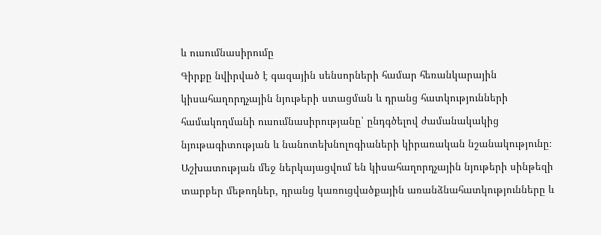և ուսումնասիրումը
Գիրքը նվիրված է գազային սենսորների համար հեռանկարային կիսահաղորդչային նյութերի ստացման և դրանց հատկությունների համակողմանի ուսումնասիրությանը՝ ընդգծելով ժամանակակից նյութագիտության և նանոտեխնոլոգիաների կիրառական նշանակությունը։ Աշխատության մեջ ներկայացվում են կիսահաղորդչային նյութերի սինթեզի տարբեր մեթոդներ, դրանց կառուցվածքային առանձնահատկությունները և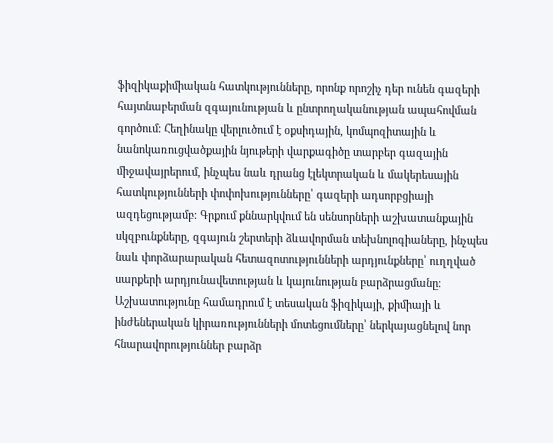ֆիզիկաքիմիական հատկությունները, որոնք որոշիչ դեր ունեն գազերի հայտնաբերման զգայունության և ընտրողականության ապահովման գործում։ Հեղինակը վերլուծում է օքսիդային, կոմպոզիտային և նանոկառուցվածքային նյութերի վարքագիծը տարբեր գազային միջավայրերում, ինչպես նաև դրանց էլեկտրական և մակերեսային հատկությունների փոփոխությունները՝ գազերի ադսորբցիայի ազդեցությամբ։ Գրքում քննարկվում են սենսորների աշխատանքային սկզբունքները, զգայուն շերտերի ձևավորման տեխնոլոգիաները, ինչպես նաև փորձարարական հետազոտությունների արդյունքները՝ ուղղված սարքերի արդյունավետության և կայունության բարձրացմանը։ Աշխատությունը համադրում է տեսական ֆիզիկայի, քիմիայի և ինժեներական կիրառությունների մոտեցումները՝ ներկայացնելով նոր հնարավորություններ բարձր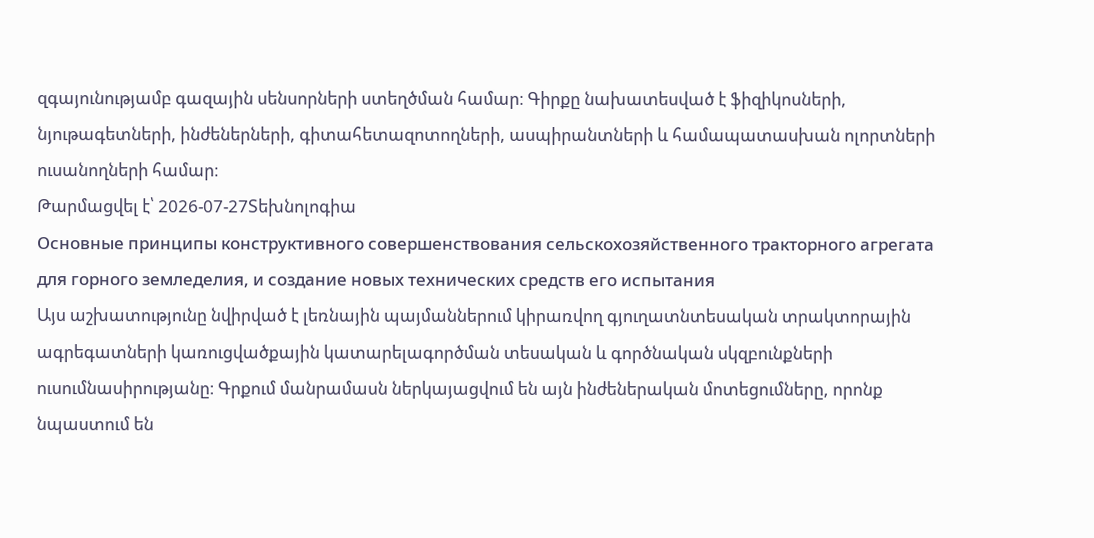զգայունությամբ գազային սենսորների ստեղծման համար։ Գիրքը նախատեսված է ֆիզիկոսների, նյութագետների, ինժեներների, գիտահետազոտողների, ասպիրանտների և համապատասխան ոլորտների ուսանողների համար։
Թարմացվել է՝ 2026-07-27Տեխնոլոգիա
Основные принципы конструктивного совершенствования сельскохозяйственного тракторного агрегата для горного земледелия, и создание новых технических средств его испытания
Այս աշխատությունը նվիրված է լեռնային պայմաններում կիրառվող գյուղատնտեսական տրակտորային ագրեգատների կառուցվածքային կատարելագործման տեսական և գործնական սկզբունքների ուսումնասիրությանը։ Գրքում մանրամասն ներկայացվում են այն ինժեներական մոտեցումները, որոնք նպաստում են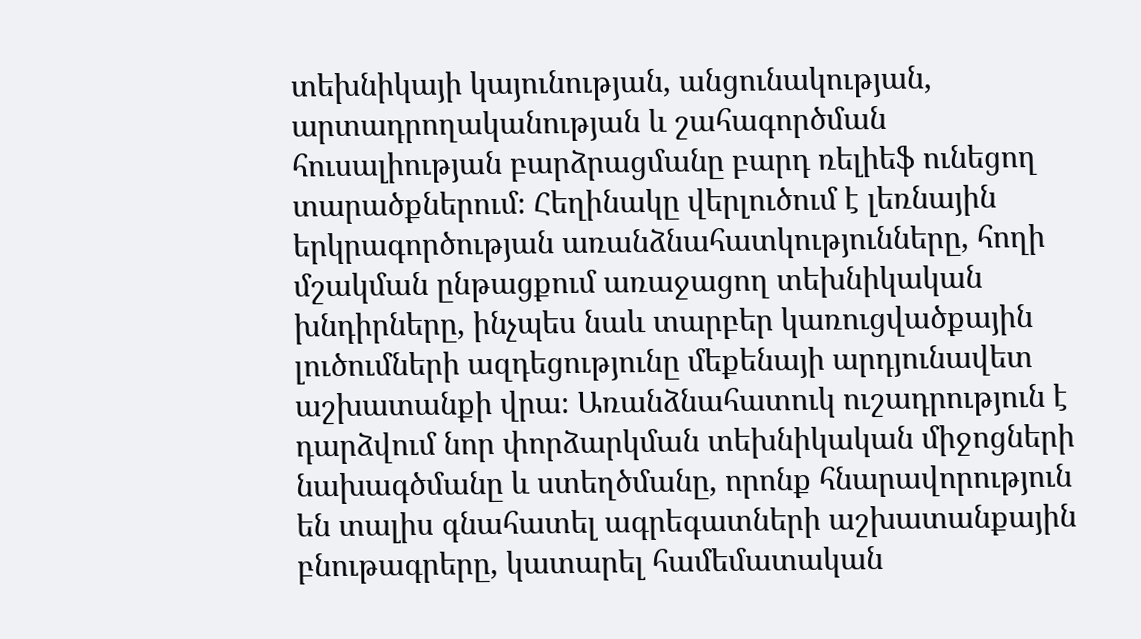տեխնիկայի կայունության, անցունակության, արտադրողականության և շահագործման հուսալիության բարձրացմանը բարդ ռելիեֆ ունեցող տարածքներում։ Հեղինակը վերլուծում է լեռնային երկրագործության առանձնահատկությունները, հողի մշակման ընթացքում առաջացող տեխնիկական խնդիրները, ինչպես նաև տարբեր կառուցվածքային լուծումների ազդեցությունը մեքենայի արդյունավետ աշխատանքի վրա։ Առանձնահատուկ ուշադրություն է դարձվում նոր փորձարկման տեխնիկական միջոցների նախագծմանը և ստեղծմանը, որոնք հնարավորություն են տալիս գնահատել ագրեգատների աշխատանքային բնութագրերը, կատարել համեմատական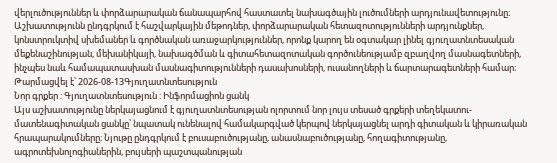վերլուծություններ և փորձարարական ճանապարհով հաստատել նախագծային լուծումների արդյունավետությունը։ Աշխատությունն ընդգրկում է հաշվարկային մեթոդներ, փորձարարական հետազոտությունների արդյունքներ, կոնստրուկտիվ սխեմաներ և գործնական առաջարկություններ, որոնք կարող են օգտակար լինել գյուղատնտեսական մեքենաշինության, մեխանիկայի, նախագծման և գիտահետազոտական գործունեությամբ զբաղվող մասնագետների, ինչպես նաև համապատասխան մասնագիտությունների դասախոսների, ուսանողների և ճարտարագետների համար։
Թարմացվել է՝ 2026-08-13Գյուղատնտեսություն
Նոր գրքեր : Գյուղատնտեսություն : Ինֆորմացիոն ցանկ
Այս աշխատությունը ներկայացնում է գյուղատնտեսության ոլորտում նոր լույս տեսած գրքերի տեղեկատու-մատենագիտական ցանկը՝ նպատակ ունենալով համակարգված կերպով ներկայացնել արդի գիտական և կիրառական հրապարակումները։ Նյութը ընդգրկում է բուսաբուծությանը, անասնաբուծությանը, հողագիտությանը, ագրոտեխնոլոգիաներին, բույսերի պաշտպանության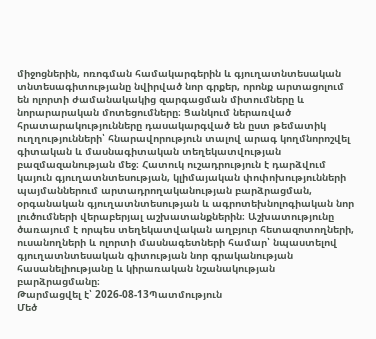միջոցներին, ոռոգման համակարգերին և գյուղատնտեսական տնտեսագիտությանը նվիրված նոր գրքեր, որոնք արտացոլում են ոլորտի ժամանակակից զարգացման միտումները և նորարարական մոտեցումները։ Ցանկում ներառված հրատարակությունները դասակարգված են ըստ թեմատիկ ուղղությունների՝ հնարավորություն տալով արագ կողմնորոշվել գիտական և մասնագիտական տեղեկատվության բազմազանության մեջ։ Հատուկ ուշադրություն է դարձվում կայուն գյուղատնտեսության, կլիմայական փոփոխությունների պայմաններում արտադրողականության բարձրացման, օրգանական գյուղատնտեսության և ագրոտեխնոլոգիական նոր լուծումների վերաբերյալ աշխատանքներին։ Աշխատությունը ծառայում է որպես տեղեկատվական աղբյուր հետազոտողների, ուսանողների և ոլորտի մասնագետների համար՝ նպաստելով գյուղատնտեսական գիտության նոր գրականության հասանելիությանը և կիրառական նշանակության բարձրացմանը։
Թարմացվել է՝ 2026-08-13Պատմություն
Մեծ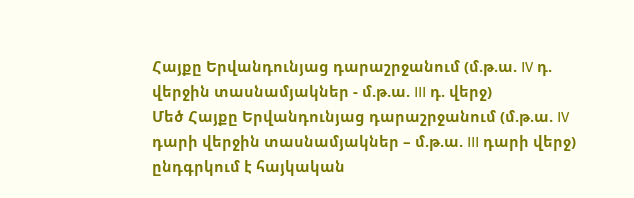Հայքը Երվանդունյաց դարաշրջանում (մ.թ.ա. IV դ. վերջին տասնամյակներ - մ.թ.ա. III դ. վերջ)
Մեծ Հայքը Երվանդունյաց դարաշրջանում (մ.թ.ա. IV դարի վերջին տասնամյակներ – մ.թ.ա. III դարի վերջ) ընդգրկում է հայկական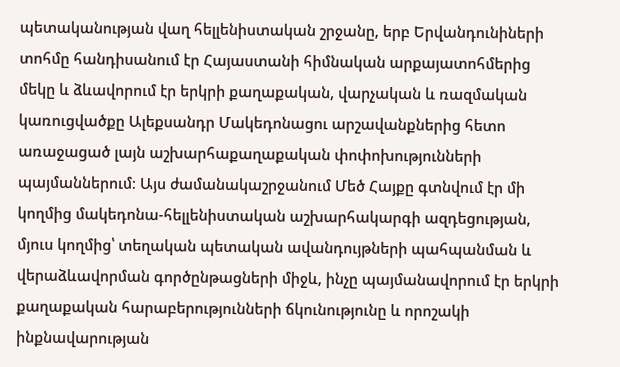պետականության վաղ հելլենիստական շրջանը, երբ Երվանդունիների տոհմը հանդիսանում էր Հայաստանի հիմնական արքայատոհմերից մեկը և ձևավորում էր երկրի քաղաքական, վարչական և ռազմական կառուցվածքը Ալեքսանդր Մակեդոնացու արշավանքներից հետո առաջացած լայն աշխարհաքաղաքական փոփոխությունների պայմաններում։ Այս ժամանակաշրջանում Մեծ Հայքը գտնվում էր մի կողմից մակեդոնա-հելլենիստական աշխարհակարգի ազդեցության, մյուս կողմից՝ տեղական պետական ավանդույթների պահպանման և վերաձևավորման գործընթացների միջև, ինչը պայմանավորում էր երկրի քաղաքական հարաբերությունների ճկունությունը և որոշակի ինքնավարության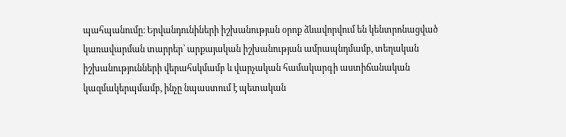պահպանումը։ Երվանդունիների իշխանության օրոք ձևավորվում են կենտրոնացված կառավարման տարրեր՝ արքայական իշխանության ամրապնդմամբ, տեղական իշխանությունների վերահսկմամբ և վարչական համակարգի աստիճանական կազմակերպմամբ, ինչը նպաստում է պետական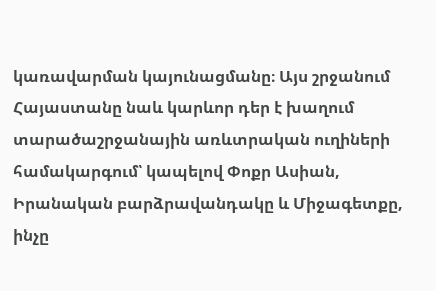կառավարման կայունացմանը։ Այս շրջանում Հայաստանը նաև կարևոր դեր է խաղում տարածաշրջանային առևտրական ուղիների համակարգում՝ կապելով Փոքր Ասիան, Իրանական բարձրավանդակը և Միջագետքը, ինչը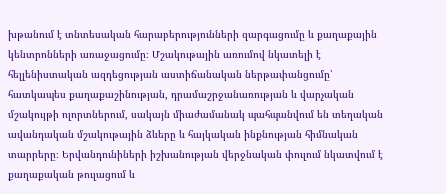խթանում է տնտեսական հարաբերությունների զարգացումը և քաղաքային կենտրոնների առաջացումը։ Մշակութային առումով նկատելի է հելլենիստական ազդեցության աստիճանական ներթափանցումը՝ հատկապես քաղաքաշինության, դրամաշրջանառության և վարչական մշակույթի ոլորտներում, սակայն միաժամանակ պահպանվում են տեղական ավանդական մշակութային ձևերը և հայկական ինքնության հիմնական տարրերը։ Երվանդունիների իշխանության վերջնական փուլում նկատվում է քաղաքական թուլացում և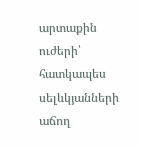արտաքին ուժերի՝ հատկապես սելևկյանների աճող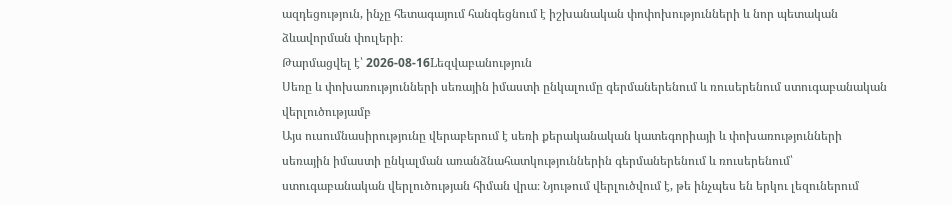ազդեցություն, ինչը հետագայում հանգեցնում է իշխանական փոփոխությունների և նոր պետական ձևավորման փուլերի։
Թարմացվել է՝ 2026-08-16Lեզվաբանություն
Սեռը և փոխառությունների սեռային իմաստի ընկալումը գերմաներենում և ռուսերենում ստուգաբանական վերլուծությամբ
Այս ուսումնասիրությունը վերաբերում է սեռի քերականական կատեգորիայի և փոխառությունների սեռային իմաստի ընկալման առանձնահատկություններին գերմաներենում և ռուսերենում՝ ստուգաբանական վերլուծության հիման վրա։ Նյութում վերլուծվում է, թե ինչպես են երկու լեզուներում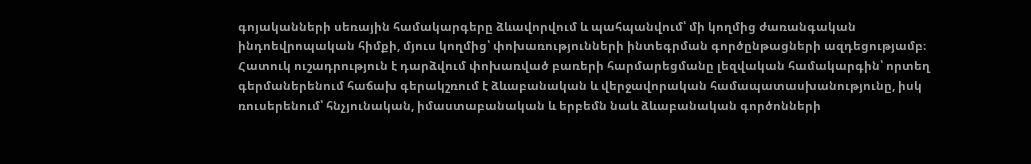գոյականների սեռային համակարգերը ձևավորվում և պահպանվում՝ մի կողմից ժառանգական ինդոեվրոպական հիմքի, մյուս կողմից՝ փոխառությունների ինտեգրման գործընթացների ազդեցությամբ։ Հատուկ ուշադրություն է դարձվում փոխառված բառերի հարմարեցմանը լեզվական համակարգին՝ որտեղ գերմաներենում հաճախ գերակշռում է ձևաբանական և վերջավորական համապատասխանությունը, իսկ ռուսերենում՝ հնչյունական, իմաստաբանական և երբեմն նաև ձևաբանական գործոնների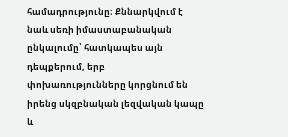համադրությունը։ Քննարկվում է նաև սեռի իմաստաբանական ընկալումը՝ հատկապես այն դեպքերում, երբ փոխառությունները կորցնում են իրենց սկզբնական լեզվական կապը և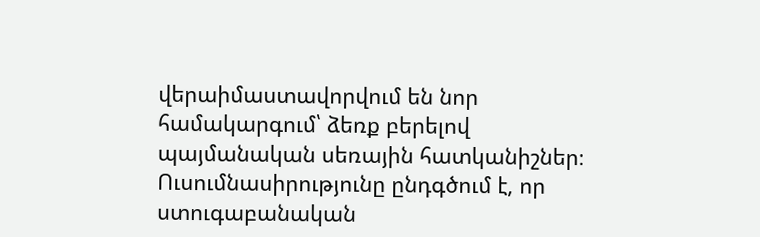վերաիմաստավորվում են նոր համակարգում՝ ձեռք բերելով պայմանական սեռային հատկանիշներ։ Ուսումնասիրությունը ընդգծում է, որ ստուգաբանական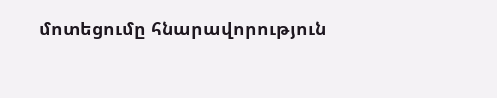մոտեցումը հնարավորություն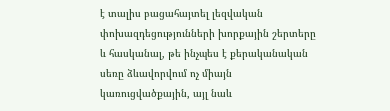է տալիս բացահայտել լեզվական փոխազդեցությունների խորքային շերտերը և հասկանալ, թե ինչպես է քերականական սեռը ձևավորվում ոչ միայն կառուցվածքային, այլ նաև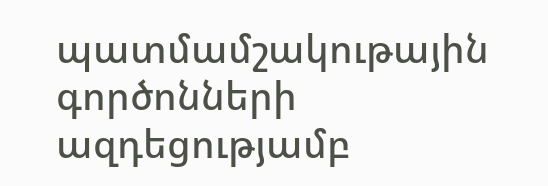պատմամշակութային գործոնների ազդեցությամբ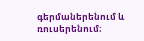գերմաներենում և ռուսերենում։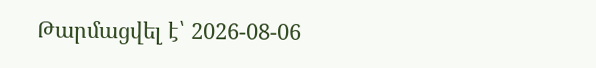Թարմացվել է՝ 2026-08-06